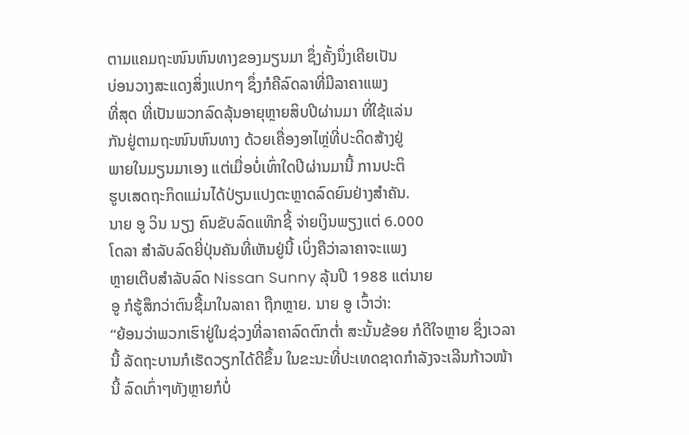ຕາມແຄມຖະໜົນຫົນທາງຂອງມຽນມາ ຊຶ່ງຄັ້ງນຶ່ງເຄີຍເປັນ
ບ່ອນວາງສະແດງສິ່ງແປກໆ ຊຶ່ງກໍຄືລົດລາທີ່ມີລາຄາແພງ
ທີ່ສຸດ ທີ່ເປັນພວກລົດລຸ້ນອາຍຸຫຼາຍສິບປີຜ່ານມາ ທີ່ໃຊ້ແລ່ນ
ກັນຢູ່ຕາມຖະໜົນຫົນທາງ ດ້ວຍເຄື່ອງອາໄຫຼ່ທີ່ປະດິດສ້າງຢູ່
ພາຍໃນມຽນມາເອງ ແຕ່ເມື່ອບໍ່ເທົ່າໃດປີຜ່ານມານີ້ ການປະຕິ
ຮູບເສດຖະກິດແມ່ນໄດ້ປ່ຽນແປງຕະຫຼາດລົດຍົນຢ່າງສໍາຄັນ.
ນາຍ ອູ ວິນ ນຽງ ຄົນຂັບລົດແທ໊ກຊີ້ ຈ່າຍເງິນພຽງແຕ່ 6.000
ໂດລາ ສໍາລັບລົດຍີ່ປຸ່ນຄັນທີ່ເຫັນຢູ່ນີ້ ເບິ່ງຄືວ່າລາຄາຈະແພງ
ຫຼາຍເຕີບສໍາລັບລົດ Nissan Sunny ລຸ້ນປີ 1988 ແຕ່ນາຍ
ອູ ກໍຮູ້ສຶກວ່າຕົນຊື້ມາໃນລາຄາ ຖືກຫຼາຍ. ນາຍ ອູ ເວົ້າວ່າ:
“ຍ້ອນວ່າພວກເຮົາຢູ່ໃນຊ່ວງທີ່ລາຄາລົດຕົກຕໍ່າ ສະນັ້ນຂ້ອຍ ກໍດີໃຈຫຼາຍ ຊຶ່ງເວລານີ້ ລັດຖະບານກໍເຮັດວຽກໄດ້ດີຂຶ້ນ ໃນຂະນະທີ່ປະເທດຊາດກໍາລັງຈະເລີນກ້າວໜ້ານີ້ ລົດເກົ່າໆທັງຫຼາຍກໍບໍ່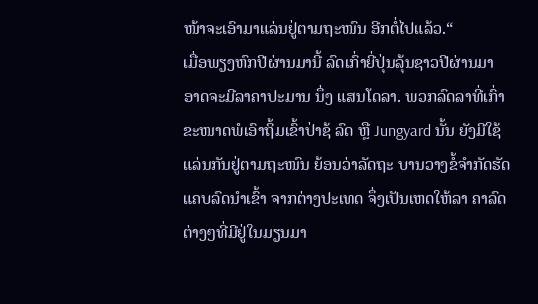ໜ້າຈະເອົາມາແລ່ນຢູ່ຕາມຖະໜົນ ອີກຕໍ່ໄປແລ້ວ.“
ເມື່ອພຽງຫົກປີຜ່ານມານີ້ ລົດເກົ່າຍີ່ປຸ່ນລຸ້ນຊາວປີຜ່ານມາ ອາດຈະມີລາຄາປະມານ ນຶ່ງ ແສນໂດລາ. ພວກລົດລາທີ່ເກົ່າຂະໜາດພໍເອົາຖິ້ມເຂົ້າປ່າຊ້ ລົດ ຫຼື Jungyard ນັ້ນ ຍັງມີໃຊ້ແລ່ນກັນຢູ່ຕາມຖະໜົນ ຍ້ອນວ່າລັດຖະ ບານວາງຂໍ້ຈໍາກັດຮັດແຄບລົດນໍາເຂົ້າ ຈາກຕ່າງປະເທດ ຈຶ່ງເປັນເຫດໃຫ້ລາ ຄາລົດຕ່າງໆທີ່ມີຢູ່ໃນມຽນມາ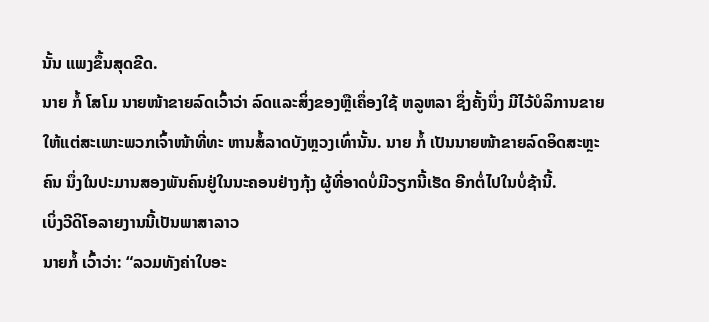ນັ້ນ ແພງຂຶ້ນສຸດຂີດ.
ນາຍ ກໍ້ ໂສໂມ ນາຍໜ້າຂາຍລົດເວົ້າວ່າ ລົດແລະສິ່ງຂອງຫຼືເຄຶ່ອງໃຊ້ ຫລູຫລາ ຊຶ່ງຄັ້ງນຶ່ງ ມີໄວ້ບໍລິການຂາຍໃຫ້ແຕ່ສະເພາະພວກເຈົ້າໜ້າທີ່ທະ ຫານສໍ້ລາດບັງຫຼວງເທົ່ານັ້ນ. ນາຍ ກໍ້ ເປັນນາຍໜ້າຂາຍລົດອິດສະຫຼະຄົນ ນຶ່ງໃນປະມານສອງພັນຄົນຢູ່ໃນນະຄອນຢ່າງກຸ້ງ ຜູ້ທີ່ອາດບໍ່ມີວຽກນີ້ເຮັດ ອີກຕໍ່ໄປໃນບໍ່ຊ້ານີ້.
ເບິ່ງວີດິໂອລາຍງານນີ້ເປັນພາສາລາວ
ນາຍກໍ້ ເວົ້າວ່າ: “ລວມທັງຄ່າໃບອະ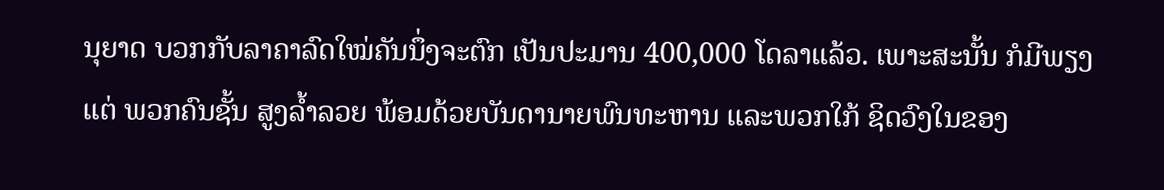ນຸຍາດ ບວກກັບລາຄາລົດໃໝ່ຄັນນຶ່ງຈະຕົກ ເປັນປະມານ 400,000 ໂດລາແລ້ວ. ເພາະສະນັ້ນ ກໍມີພຽງແຕ່ ພວກຄົນຊັ້ນ ສູງລໍ້າລວຍ ພ້ອມດ້ວຍບັນດານາຍພົນທະຫານ ແລະພວກໃກ້ ຊິດວົງໃນຂອງ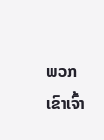ພວກເຂົາເຈົ້າ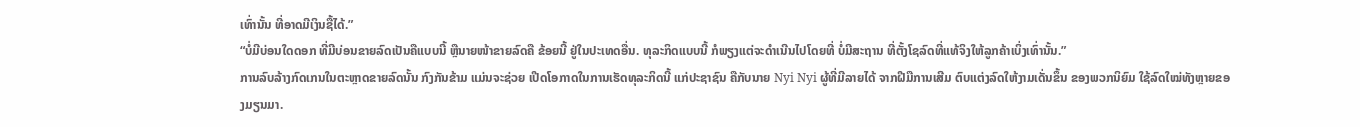ເທົ່ານັ້ນ ທີ່ອາດມີເງິນຊື້ໄດ້.”
“ບໍ່ມີບ່ອນໃດດອກ ທີ່ມີບ່ອນຂາຍລົດເປັນຄືແບບນີ້ ຫຼືນາຍໜ້າຂາຍລົດຄື ຂ້ອຍນີ້ ຢູ່ໃນປະເທດອື່ນ. ທຸລະກິດແບບນີ້ ກໍພຽງແຕ່ຈະດໍາເນີນໄປໂດຍທີ່ ບໍ່ມີສະຖານ ທີ່ຕັ້ງໂຊລົດທີ່ແທ້ຈິງໃຫ້ລູກຄ້າເບິ່ງເທົ່ານັ້ນ.”
ການລົບລ້າງກົດເກນໃນຕະຫຼາດຂາຍລົດນັ້ນ ກົງກັນຂ້າມ ແມ່ນຈະຊ່ວຍ ເປີດໂອກາດໃນການເຮັດທຸລະກິດນີ້ ແກ່ປະຊາຊົນ ຄືກັບນາຍ Nyi Nyi ຜູ້ທີ່ມີລາຍໄດ້ ຈາກຝີມືການເສີມ ຕົບແຕ່ງລົດໃຫ້ງາມເດັ່ນຂຶ້ນ ຂອງພວກນິຍົມ ໃຊ້ລົດໃໝ່ທັງຫຼາຍຂອງມຽນມາ.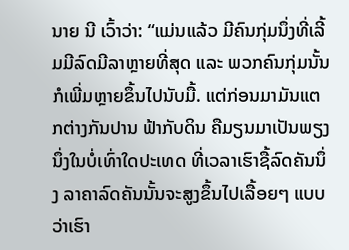ນາຍ ນີ ເວົ້າວ່າ: “ແມ່ນແລ້ວ ມີຄົນກຸ່ມນຶ່ງທີ່ເລີ້ມມີລົດມີລາຫຼາຍທີ່ສຸດ ແລະ ພວກຄົນກຸ່ມນັ້ນກໍເພີ່ມຫຼາຍຂຶ້ນໄປນັບມື້. ແຕ່ກ່ອນມາມັນແຕກຕ່າງກັນປານ ຟ້າກັບດິນ ຄືມຽນມາເປັນພຽງນຶ່ງໃນບໍ່ເທົ່າໃດປະເທດ ທີ່ເວລາເຮົາຊື້ລົດຄັນນຶ່ງ ລາຄາລົດຄັນນັ້ນຈະສູງຂຶ້ນໄປເລື້ອຍໆ ແບບວ່າເຮົາ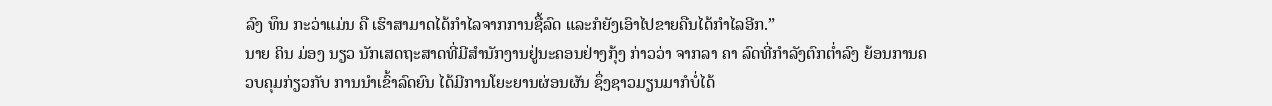ລົງ ທຶນ ກະວ່າແມ່ນ ຄື ເຮົາສາມາດໄດ້ກໍາໄລຈາກການຊື້ລົດ ແລະກໍຍັງເອົາໄປຂາຍຄືນໄດ້ກໍາໄລອີກ.”
ນາຍ ຄິນ ມ່ອງ ນຽວ ນັກເສດຖະສາດທີ່ມີສໍານັກງານຢູ່ນະຄອນຢ່າງກຸ້ງ ກ່າວວ່າ ຈາກລາ ຄາ ລົດທີ່ກໍາລັງຕົກຕໍ່າລົງ ຍ້ອນການຄວບຄຸມກ່ຽວກັບ ການນໍາເຂົ້າລົດຍົນ ໄດ້ມີການໂຍະຍານຜ່ອນຜັນ ຊຶ່ງຊາວມຽນມາກໍບໍ່ໄດ້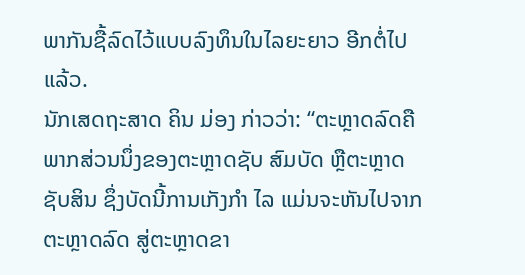ພາກັນຊື້ລົດໄວ້ແບບລົງທຶນໃນໄລຍະຍາວ ອີກຕໍ່ໄປແລ້ວ.
ນັກເສດຖະສາດ ຄິນ ມ່ອງ ກ່າວວ່າ: “ຕະຫຼາດລົດຄືພາກສ່ວນນຶ່ງຂອງຕະຫຼາດຊັບ ສົມບັດ ຫຼືຕະຫຼາດຊັບສິນ ຊຶ່ງບັດນີ້ການເກັງກຳ ໄລ ແມ່ນຈະຫັນໄປຈາກຕະຫຼາດລົດ ສູ່ຕະຫຼາດຂາ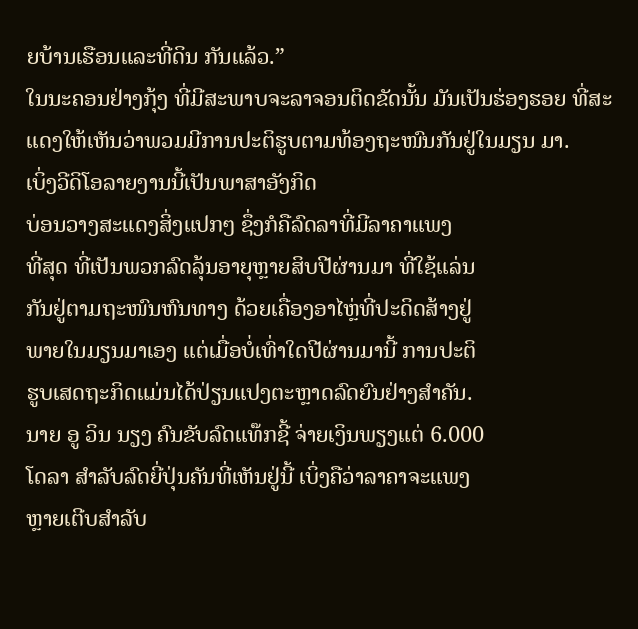ຍບ້ານເຮືອນແລະທີ່ດິນ ກັນແລ້ວ.”
ໃນນະຄອນຢ່າງກຸ້ງ ທີ່ມີສະພາບຈະລາຈອນຕິດຂັດນັ້ນ ມັນເປັນຮ່ອງຮອຍ ທີ່ສະແດງໃຫ້ເຫັນວ່າພວມມີການປະຕິຮູບຕາມທ້ອງຖະໜົນກັນຢູ່ໃນມຽນ ມາ.
ເບິ່ງວີດິໂອລາຍງານນີ້ເປັນພາສາອັງກິດ
ບ່ອນວາງສະແດງສິ່ງແປກໆ ຊຶ່ງກໍຄືລົດລາທີ່ມີລາຄາແພງ
ທີ່ສຸດ ທີ່ເປັນພວກລົດລຸ້ນອາຍຸຫຼາຍສິບປີຜ່ານມາ ທີ່ໃຊ້ແລ່ນ
ກັນຢູ່ຕາມຖະໜົນຫົນທາງ ດ້ວຍເຄື່ອງອາໄຫຼ່ທີ່ປະດິດສ້າງຢູ່
ພາຍໃນມຽນມາເອງ ແຕ່ເມື່ອບໍ່ເທົ່າໃດປີຜ່ານມານີ້ ການປະຕິ
ຮູບເສດຖະກິດແມ່ນໄດ້ປ່ຽນແປງຕະຫຼາດລົດຍົນຢ່າງສໍາຄັນ.
ນາຍ ອູ ວິນ ນຽງ ຄົນຂັບລົດແທ໊ກຊີ້ ຈ່າຍເງິນພຽງແຕ່ 6.000
ໂດລາ ສໍາລັບລົດຍີ່ປຸ່ນຄັນທີ່ເຫັນຢູ່ນີ້ ເບິ່ງຄືວ່າລາຄາຈະແພງ
ຫຼາຍເຕີບສໍາລັບ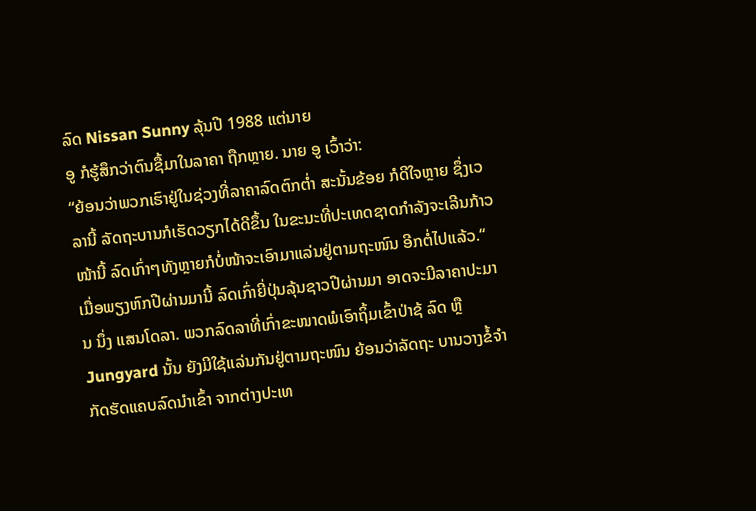ລົດ Nissan Sunny ລຸ້ນປີ 1988 ແຕ່ນາຍ
ອູ ກໍຮູ້ສຶກວ່າຕົນຊື້ມາໃນລາຄາ ຖືກຫຼາຍ. ນາຍ ອູ ເວົ້າວ່າ:
“ຍ້ອນວ່າພວກເຮົາຢູ່ໃນຊ່ວງທີ່ລາຄາລົດຕົກຕໍ່າ ສະນັ້ນຂ້ອຍ ກໍດີໃຈຫຼາຍ ຊຶ່ງເວລານີ້ ລັດຖະບານກໍເຮັດວຽກໄດ້ດີຂຶ້ນ ໃນຂະນະທີ່ປະເທດຊາດກໍາລັງຈະເລີນກ້າວໜ້ານີ້ ລົດເກົ່າໆທັງຫຼາຍກໍບໍ່ໜ້າຈະເອົາມາແລ່ນຢູ່ຕາມຖະໜົນ ອີກຕໍ່ໄປແລ້ວ.“
ເມື່ອພຽງຫົກປີຜ່ານມານີ້ ລົດເກົ່າຍີ່ປຸ່ນລຸ້ນຊາວປີຜ່ານມາ ອາດຈະມີລາຄາປະມານ ນຶ່ງ ແສນໂດລາ. ພວກລົດລາທີ່ເກົ່າຂະໜາດພໍເອົາຖິ້ມເຂົ້າປ່າຊ້ ລົດ ຫຼື Jungyard ນັ້ນ ຍັງມີໃຊ້ແລ່ນກັນຢູ່ຕາມຖະໜົນ ຍ້ອນວ່າລັດຖະ ບານວາງຂໍ້ຈໍາກັດຮັດແຄບລົດນໍາເຂົ້າ ຈາກຕ່າງປະເທ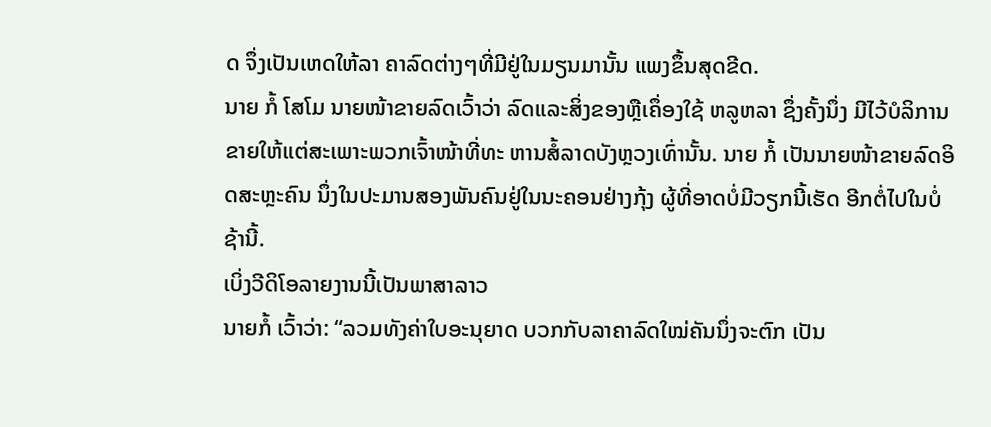ດ ຈຶ່ງເປັນເຫດໃຫ້ລາ ຄາລົດຕ່າງໆທີ່ມີຢູ່ໃນມຽນມານັ້ນ ແພງຂຶ້ນສຸດຂີດ.
ນາຍ ກໍ້ ໂສໂມ ນາຍໜ້າຂາຍລົດເວົ້າວ່າ ລົດແລະສິ່ງຂອງຫຼືເຄຶ່ອງໃຊ້ ຫລູຫລາ ຊຶ່ງຄັ້ງນຶ່ງ ມີໄວ້ບໍລິການຂາຍໃຫ້ແຕ່ສະເພາະພວກເຈົ້າໜ້າທີ່ທະ ຫານສໍ້ລາດບັງຫຼວງເທົ່ານັ້ນ. ນາຍ ກໍ້ ເປັນນາຍໜ້າຂາຍລົດອິດສະຫຼະຄົນ ນຶ່ງໃນປະມານສອງພັນຄົນຢູ່ໃນນະຄອນຢ່າງກຸ້ງ ຜູ້ທີ່ອາດບໍ່ມີວຽກນີ້ເຮັດ ອີກຕໍ່ໄປໃນບໍ່ຊ້ານີ້.
ເບິ່ງວີດິໂອລາຍງານນີ້ເປັນພາສາລາວ
ນາຍກໍ້ ເວົ້າວ່າ: “ລວມທັງຄ່າໃບອະນຸຍາດ ບວກກັບລາຄາລົດໃໝ່ຄັນນຶ່ງຈະຕົກ ເປັນ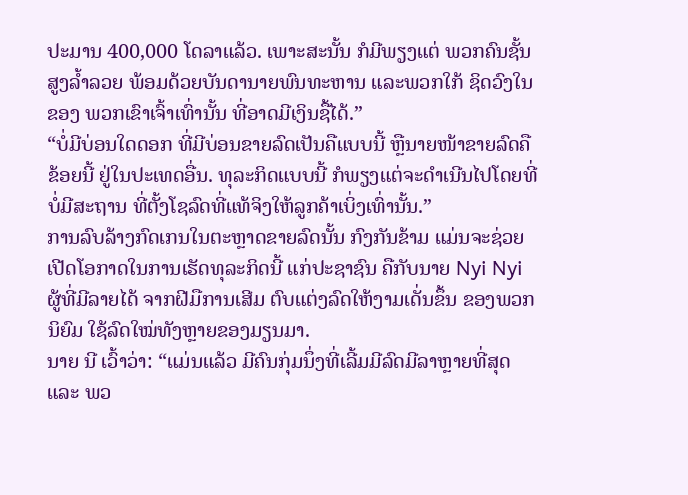ປະມານ 400,000 ໂດລາແລ້ວ. ເພາະສະນັ້ນ ກໍມີພຽງແຕ່ ພວກຄົນຊັ້ນ ສູງລໍ້າລວຍ ພ້ອມດ້ວຍບັນດານາຍພົນທະຫານ ແລະພວກໃກ້ ຊິດວົງໃນຂອງ ພວກເຂົາເຈົ້າເທົ່ານັ້ນ ທີ່ອາດມີເງິນຊື້ໄດ້.”
“ບໍ່ມີບ່ອນໃດດອກ ທີ່ມີບ່ອນຂາຍລົດເປັນຄືແບບນີ້ ຫຼືນາຍໜ້າຂາຍລົດຄື ຂ້ອຍນີ້ ຢູ່ໃນປະເທດອື່ນ. ທຸລະກິດແບບນີ້ ກໍພຽງແຕ່ຈະດໍາເນີນໄປໂດຍທີ່ ບໍ່ມີສະຖານ ທີ່ຕັ້ງໂຊລົດທີ່ແທ້ຈິງໃຫ້ລູກຄ້າເບິ່ງເທົ່ານັ້ນ.”
ການລົບລ້າງກົດເກນໃນຕະຫຼາດຂາຍລົດນັ້ນ ກົງກັນຂ້າມ ແມ່ນຈະຊ່ວຍ ເປີດໂອກາດໃນການເຮັດທຸລະກິດນີ້ ແກ່ປະຊາຊົນ ຄືກັບນາຍ Nyi Nyi ຜູ້ທີ່ມີລາຍໄດ້ ຈາກຝີມືການເສີມ ຕົບແຕ່ງລົດໃຫ້ງາມເດັ່ນຂຶ້ນ ຂອງພວກນິຍົມ ໃຊ້ລົດໃໝ່ທັງຫຼາຍຂອງມຽນມາ.
ນາຍ ນີ ເວົ້າວ່າ: “ແມ່ນແລ້ວ ມີຄົນກຸ່ມນຶ່ງທີ່ເລີ້ມມີລົດມີລາຫຼາຍທີ່ສຸດ ແລະ ພວ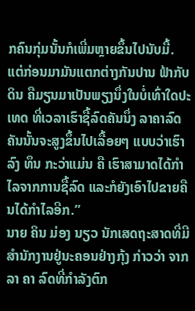ກຄົນກຸ່ມນັ້ນກໍເພີ່ມຫຼາຍຂຶ້ນໄປນັບມື້. ແຕ່ກ່ອນມາມັນແຕກຕ່າງກັນປານ ຟ້າກັບດິນ ຄືມຽນມາເປັນພຽງນຶ່ງໃນບໍ່ເທົ່າໃດປະເທດ ທີ່ເວລາເຮົາຊື້ລົດຄັນນຶ່ງ ລາຄາລົດຄັນນັ້ນຈະສູງຂຶ້ນໄປເລື້ອຍໆ ແບບວ່າເຮົາລົງ ທຶນ ກະວ່າແມ່ນ ຄື ເຮົາສາມາດໄດ້ກໍາໄລຈາກການຊື້ລົດ ແລະກໍຍັງເອົາໄປຂາຍຄືນໄດ້ກໍາໄລອີກ.”
ນາຍ ຄິນ ມ່ອງ ນຽວ ນັກເສດຖະສາດທີ່ມີສໍານັກງານຢູ່ນະຄອນຢ່າງກຸ້ງ ກ່າວວ່າ ຈາກລາ ຄາ ລົດທີ່ກໍາລັງຕົກ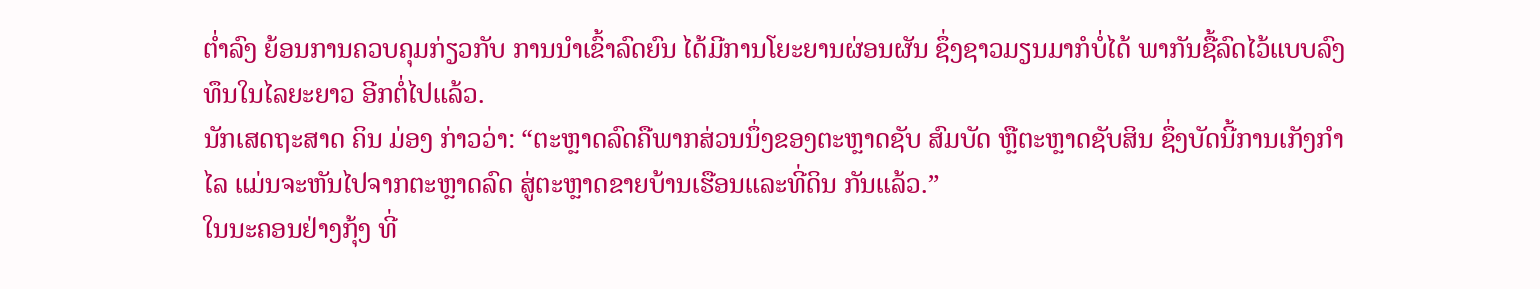ຕໍ່າລົງ ຍ້ອນການຄວບຄຸມກ່ຽວກັບ ການນໍາເຂົ້າລົດຍົນ ໄດ້ມີການໂຍະຍານຜ່ອນຜັນ ຊຶ່ງຊາວມຽນມາກໍບໍ່ໄດ້ ພາກັນຊື້ລົດໄວ້ແບບລົງທຶນໃນໄລຍະຍາວ ອີກຕໍ່ໄປແລ້ວ.
ນັກເສດຖະສາດ ຄິນ ມ່ອງ ກ່າວວ່າ: “ຕະຫຼາດລົດຄືພາກສ່ວນນຶ່ງຂອງຕະຫຼາດຊັບ ສົມບັດ ຫຼືຕະຫຼາດຊັບສິນ ຊຶ່ງບັດນີ້ການເກັງກຳ ໄລ ແມ່ນຈະຫັນໄປຈາກຕະຫຼາດລົດ ສູ່ຕະຫຼາດຂາຍບ້ານເຮືອນແລະທີ່ດິນ ກັນແລ້ວ.”
ໃນນະຄອນຢ່າງກຸ້ງ ທີ່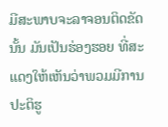ມີສະພາບຈະລາຈອນຕິດຂັດນັ້ນ ມັນເປັນຮ່ອງຮອຍ ທີ່ສະແດງໃຫ້ເຫັນວ່າພວມມີການປະຕິຮູ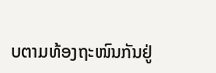ບຕາມທ້ອງຖະໜົນກັນຢູ່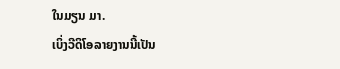ໃນມຽນ ມາ.
ເບິ່ງວີດິໂອລາຍງານນີ້ເປັນ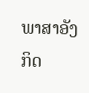ພາສາອັງກິດ